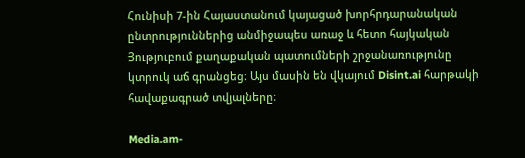Հունիսի 7-ին Հայաստանում կայացած խորհրդարանական ընտրություններից անմիջապես առաջ և հետո հայկական Յություբում քաղաքական պատումների շրջանառությունը կտրուկ աճ գրանցեց։ Այս մասին են վկայում Disint.ai հարթակի հավաքագրած տվյալները։

Media.am-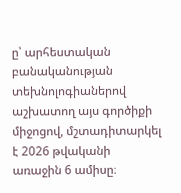ը՝ արհեստական բանականության տեխնոլոգիաներով աշխատող այս գործիքի միջոցով, մշտադիտարկել է 2026 թվականի առաջին 6 ամիսը։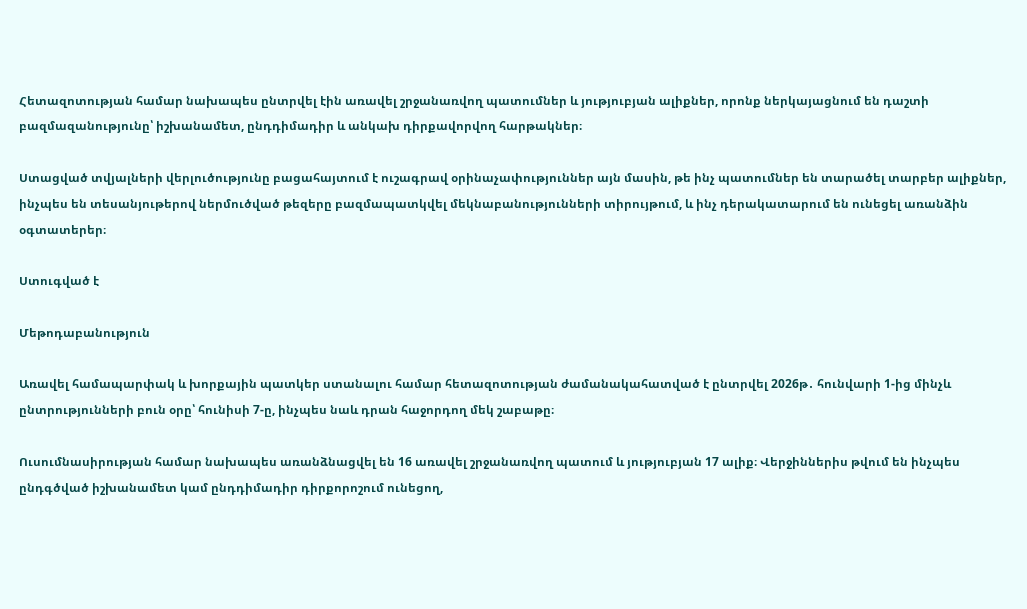Հետազոտության համար նախապես ընտրվել էին առավել շրջանառվող պատումներ և յություբյան ալիքներ, որոնք ներկայացնում են դաշտի բազմազանությունը՝ իշխանամետ, ընդդիմադիր և անկախ դիրքավորվող հարթակներ։

Ստացված տվյալների վերլուծությունը բացահայտում է ուշագրավ օրինաչափություններ այն մասին, թե ինչ պատումներ են տարածել տարբեր ալիքներ, ինչպես են տեսանյութերով ներմուծված թեզերը բազմապատկվել մեկնաբանությունների տիրույթում, և ինչ դերակատարում են ունեցել առանձին օգտատերեր։

Ստուգված է

Մեթոդաբանություն

Առավել համապարփակ և խորքային պատկեր ստանալու համար հետազոտության ժամանակահատված է ընտրվել 2026թ․ հունվարի 1-ից մինչև ընտրությունների բուն օրը՝ հունիսի 7-ը, ինչպես նաև դրան հաջորդող մեկ շաբաթը։

Ուսումնասիրության համար նախապես առանձնացվել են 16 առավել շրջանառվող պատում և յություբյան 17 ալիք։ Վերջիններիս թվում են ինչպես ընդգծված իշխանամետ կամ ընդդիմադիր դիրքորոշում ունեցող,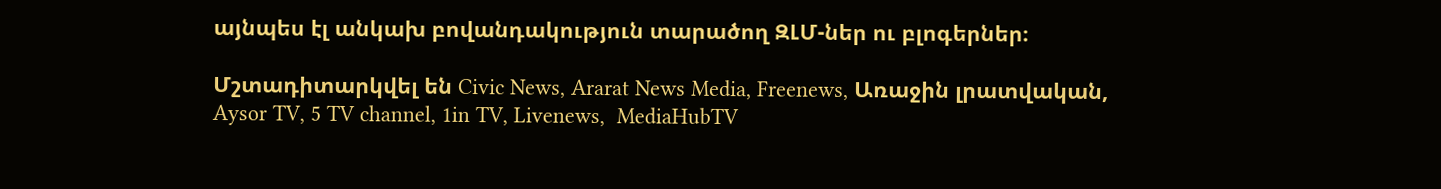այնպես էլ անկախ բովանդակություն տարածող ԶԼՄ-ներ ու բլոգերներ։

Մշտադիտարկվել են Civic News, Ararat News Media, Freenews, Առաջին լրատվական, Aysor TV, 5 TV channel, 1in TV, Livenews,  MediaHubTV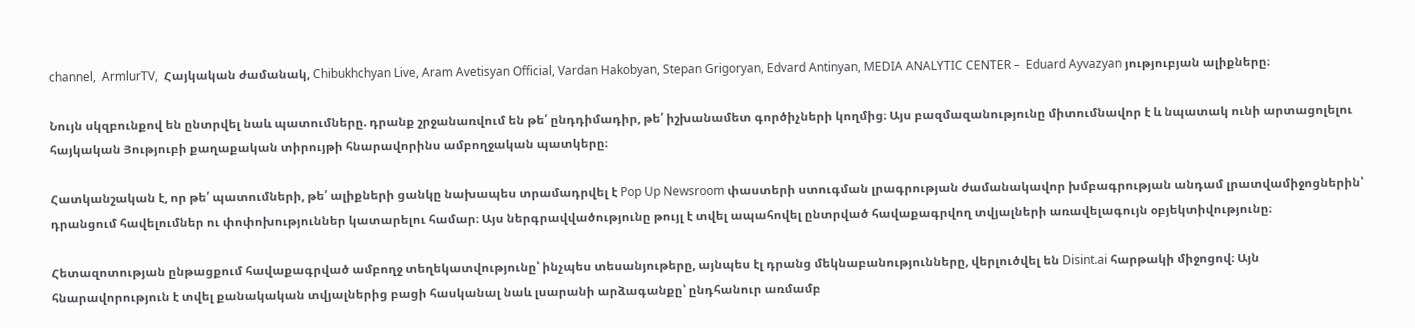channel,  ArmlurTV,  Հայկական ժամանակ, Chibukhchyan Live, Aram Avetisyan Official, Vardan Hakobyan, Stepan Grigoryan, Edvard Antinyan, MEDIA ANALYTIC CENTER –  Eduard Ayvazyan յություբյան ալիքները։

Նույն սկզբունքով են ընտրվել նաև պատումները. դրանք շրջանառվում են թե՛ ընդդիմադիր, թե՛ իշխանամետ գործիչների կողմից։ Այս բազմազանությունը միտումնավոր է և նպատակ ունի արտացոլելու հայկական Յություբի քաղաքական տիրույթի հնարավորինս ամբողջական պատկերը։

Հատկանշական է, որ թե՛ պատումների, թե՛ ալիքների ցանկը նախապես տրամադրվել է Pop Up Newsroom փաստերի ստուգման լրագրության ժամանակավոր խմբագրության անդամ լրատվամիջոցներին՝ դրանցում հավելումներ ու փոփոխություններ կատարելու համար։ Այս ներգրավվածությունը թույլ է տվել ապահովել ընտրված հավաքագրվող տվյալների առավելագույն օբյեկտիվությունը։

Հետազոտության ընթացքում հավաքագրված ամբողջ տեղեկատվությունը՝ ինչպես տեսանյութերը, այնպես էլ դրանց մեկնաբանությունները, վերլուծվել են Disint.ai հարթակի միջոցով։ Այն հնարավորություն է տվել քանակական տվյալներից բացի հասկանալ նաև լսարանի արձագանքը՝ ընդհանուր առմամբ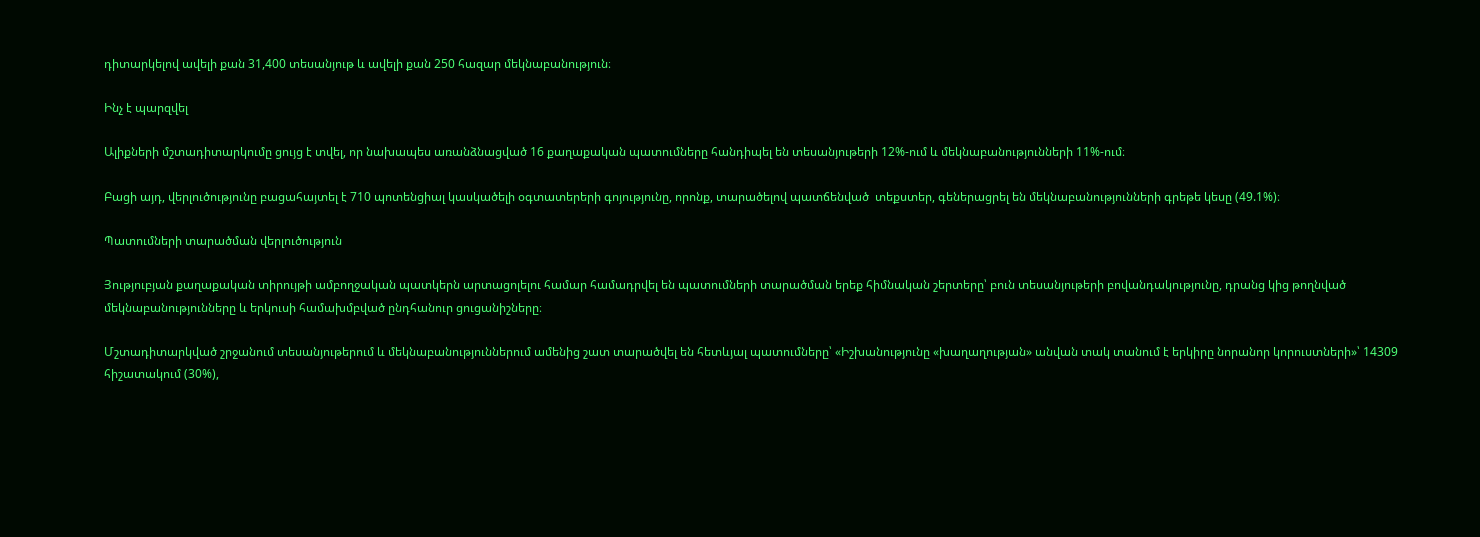դիտարկելով ավելի քան 31,400 տեսանյութ և ավելի քան 250 հազար մեկնաբանություն։

Ինչ է պարզվել

Ալիքների մշտադիտարկումը ցույց է տվել, որ նախապես առանձնացված 16 քաղաքական պատումները հանդիպել են տեսանյութերի 12%-ում և մեկնաբանությունների 11%-ում։

Բացի այդ, վերլուծությունը բացահայտել է 710 պոտենցիալ կասկածելի օգտատերերի գոյությունը, որոնք, տարածելով պատճենված  տեքստեր, գեներացրել են մեկնաբանությունների գրեթե կեսը (49.1%)։

Պատումների տարածման վերլուծություն

Յություբյան քաղաքական տիրույթի ամբողջական պատկերն արտացոլելու համար համադրվել են պատումների տարածման երեք հիմնական շերտերը՝ բուն տեսանյութերի բովանդակությունը, դրանց կից թողնված մեկնաբանությունները և երկուսի համախմբված ընդհանուր ցուցանիշները։

Մշտադիտարկված շրջանում տեսանյութերում և մեկնաբանություններում ամենից շատ տարածվել են հետևյալ պատումները՝ «Իշխանությունը «խաղաղության» անվան տակ տանում է երկիրը նորանոր կորուստների»՝ 14309 հիշատակում (30%),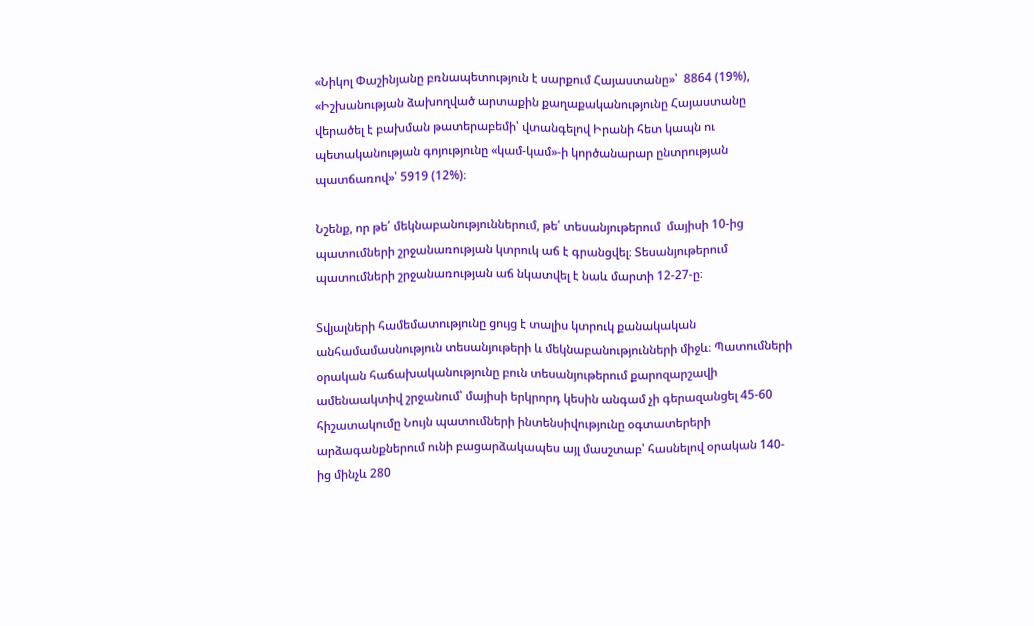«Նիկոլ Փաշինյանը բռնապետություն է սարքում Հայաստանը»՝  8864 (19%), «Իշխանության ձախողված արտաքին քաղաքականությունը Հայաստանը վերածել է բախման թատերաբեմի՝ վտանգելով Իրանի հետ կապն ու պետականության գոյությունը «կամ-կամ»-ի կործանարար ընտրության պատճառով»՝ 5919 (12%)։

Նշենք, որ թե՛ մեկնաբանություններում, թե՛ տեսանյութերում  մայիսի 10-ից պատումների շրջանառության կտրուկ աճ է գրանցվել։ Տեսանյութերում պատումների շրջանառության աճ նկատվել է նաև մարտի 12-27-ը։

Տվյալների համեմատությունը ցույց է տալիս կտրուկ քանակական անհամամասնություն տեսանյութերի և մեկնաբանությունների միջև։ Պատումների օրական հաճախականությունը բուն տեսանյութերում քարոզարշավի ամենաակտիվ շրջանում՝ մայիսի երկրորդ կեսին անգամ չի գերազանցել 45-60 հիշատակումը Նույն պատումների ինտենսիվությունը օգտատերերի արձագանքներում ունի բացարձակապես այլ մասշտաբ՝ հասնելով օրական 140-ից մինչև 280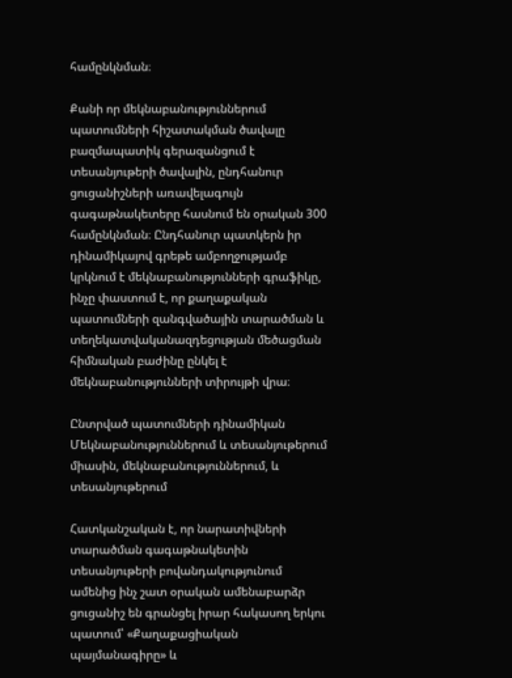համընկնման։

Քանի որ մեկնաբանություններում պատումների հիշատակման ծավալը բազմապատիկ գերազանցում է տեսանյութերի ծավալին, ընդհանուր ցուցանիշների առավելագույն գագաթնակետերը հասնում են օրական 300 համընկնման։ Ընդհանուր պատկերն իր դինամիկայով գրեթե ամբողջությամբ կրկնում է մեկնաբանությունների գրաֆիկը, ինչը փաստում է, որ քաղաքական պատումների զանգվածային տարածման և տեղեկատվականազդեցության մեծացման հիմնական բաժինը ընկել է մեկնաբանությունների տիրույթի վրա։

Ընտրված պատումների դինամիկան Մեկնաբանություններում և տեսանյութերում միասին, մեկնաբանություններում, և տեսանյութերում

Հատկանշական է, որ նարատիվների տարածման գագաթնակետին տեսանյութերի բովանդակությունում ամենից ինչ շատ օրական ամենաբարձր ցուցանիշ են գրանցել իրար հակասող երկու պատում՝ «Քաղաքացիական պայմանագիրը» և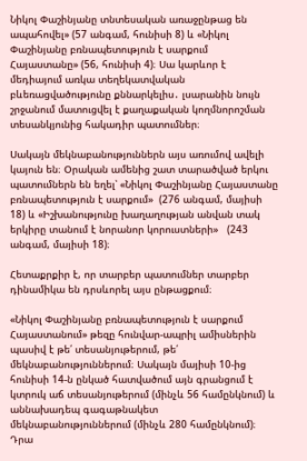Նիկոլ Փաշինյանը տնտեսական առաջընթաց են ապահովել» (57 անգամ, հունիսի 8) և «Նիկոլ Փաշինյանը բռնապետություն է սարքում Հայաստանը» (56, հունիսի 4)։ Սա կարևոր է մեդիայում առկա տեղեկատվական  բևեռացվածությունը քննարկելիս․ լսարանին նույն շրջանում մատուցվել է քաղաքական կողմնորոշման տեսանկյունից հակադիր պատումներ։

Սակայն մեկնաբանություններն այս առումով ավելի կայուն են։ Օրական ամենից շատ տարածված երկու պատումներն են եղել՝ «Նիկոլ Փաշինյանը Հայաստանը բռնապետություն է սարքում»  (276 անգամ, մայիսի 18) և «Իշխանությունը խաղաղության անվան տակ երկիրը տանում է նորանոր կորուստների»   (243 անգամ, մայիսի 18)։

Հետաքրքիր է, որ տարբեր պատումներ տարբեր դինամիկա են դրսևորել այս ընթացքում։

«Նիկոլ Փաշինյանը բռնապետություն է սարքում Հայաստանում» թեզը հունվար-ապրիլ ամիսներին պասիվ է թե՛ տեսանյութերում, թե՛ մեկնաբանություններում։ Սակայն մայիսի 10-ից հունիսի 14-ն ընկած հատվածում այն գրանցում է կտրուկ աճ տեսանյութերում (մինչև 56 համընկնում) և աննախադեպ գագաթնակետ մեկնաբանություններում (մինչև 280 համընկնում)։ Դրա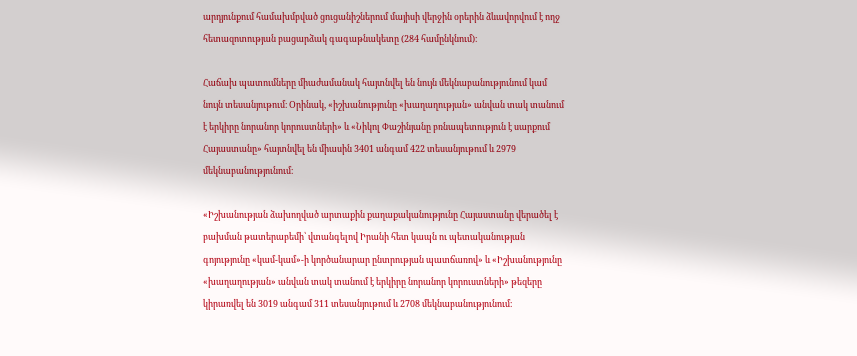արդյունքում համախմբված ցուցանիշներում մայիսի վերջին օրերին ձևավորվում է ողջ հետազոտության բացարձակ գագաթնակետը (284 համընկնում)։

Հաճախ պատումները միաժամանակ հայտնվել են նույն մեկնաբանությունում կամ նույն տեսանյութում։ Օրինակ, «իշխանությունը «խաղաղության» անվան տակ տանում է երկիրը նորանոր կորուստների» և «Նիկոլ Փաշինյանը բռնապետություն է սարքում Հայաստանը» հայտնվել են միասին 3401 անգամ 422 տեսանյութում և 2979 մեկնաբանությունում։

«Իշխանության ձախողված արտաքին քաղաքականությունը Հայաստանը վերածել է բախման թատերաբեմի՝ վտանգելով Իրանի հետ կապն ու պետականության գոյությունը «կամ-կամ»-ի կործանարար ընտրության պատճառով» և «Իշխանությունը «խաղաղության» անվան տակ տանում է երկիրը նորանոր կորուստների» թեզերը կիրառվել են 3019 անգամ 311 տեսանյութում և 2708 մեկնաբանությունում։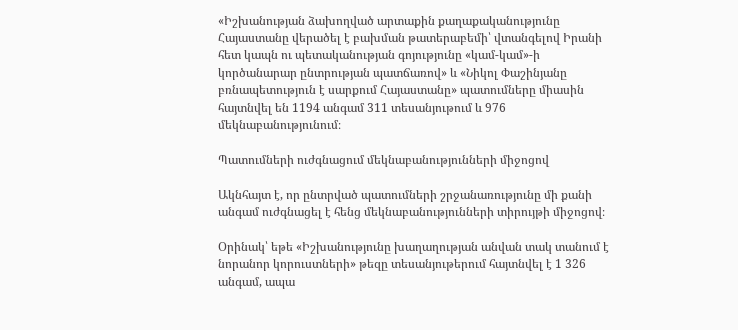«Իշխանության ձախողված արտաքին քաղաքականությունը Հայաստանը վերածել է բախման թատերաբեմի՝ վտանգելով Իրանի հետ կապն ու պետականության գոյությունը «կամ-կամ»-ի կործանարար ընտրության պատճառով» և «Նիկոլ Փաշինյանը բռնապետություն է սարքում Հայաստանը» պատումները միասին հայտնվել են 1194 անգամ 311 տեսանյութում և 976 մեկնաբանությունում։

Պատումների ուժգնացում մեկնաբանությունների միջոցով

Ակնհայտ է, որ ընտրված պատումների շրջանառությունը մի քանի անգամ ուժգնացել է հենց մեկնաբանությունների տիրույթի միջոցով։

Օրինակ՝ եթե «Իշխանությունը խաղաղության անվան տակ տանում է նորանոր կորուստների» թեզը տեսանյութերում հայտնվել է 1 326 անգամ, ապա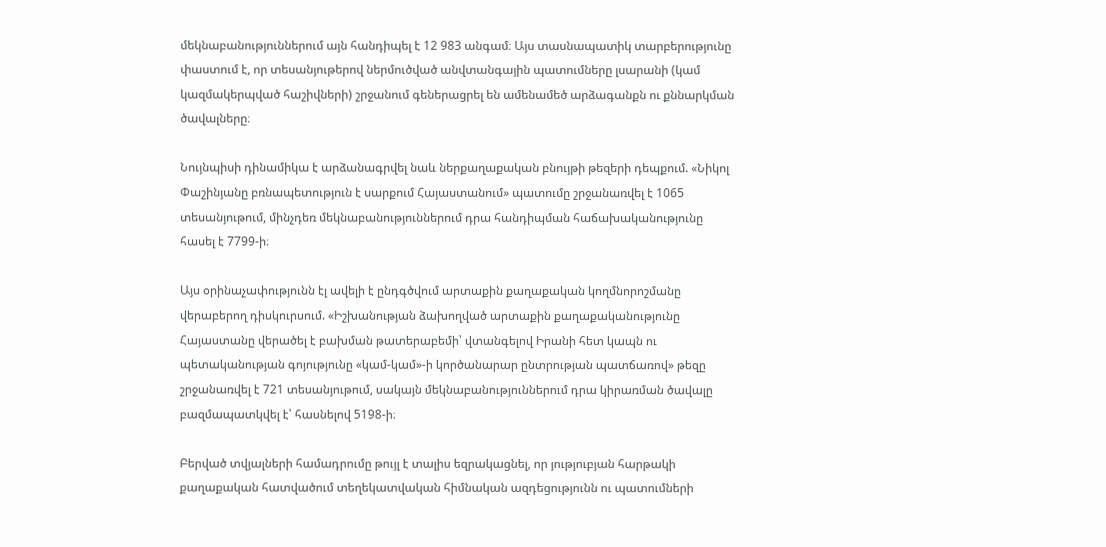մեկնաբանություններում այն հանդիպել է 12 983 անգամ։ Այս տասնապատիկ տարբերությունը փաստում է, որ տեսանյութերով ներմուծված անվտանգային պատումները լսարանի (կամ կազմակերպված հաշիվների) շրջանում գեներացրել են ամենամեծ արձագանքն ու քննարկման ծավալները։

Նույնպիսի դինամիկա է արձանագրվել նաև ներքաղաքական բնույթի թեզերի դեպքում. «Նիկոլ Փաշինյանը բռնապետություն է սարքում Հայաստանում» պատումը շրջանառվել է 1065 տեսանյութում, մինչդեռ մեկնաբանություններում դրա հանդիպման հաճախականությունը հասել է 7799-ի։

Այս օրինաչափությունն էլ ավելի է ընդգծվում արտաքին քաղաքական կողմնորոշմանը վերաբերող դիսկուրսում. «Իշխանության ձախողված արտաքին քաղաքականությունը Հայաստանը վերածել է բախման թատերաբեմի՝ վտանգելով Իրանի հետ կապն ու պետականության գոյությունը «կամ-կամ»-ի կործանարար ընտրության պատճառով» թեզը շրջանառվել է 721 տեսանյութում, սակայն մեկնաբանություններում դրա կիրառման ծավալը բազմապատկվել է՝ հասնելով 5198-ի։

Բերված տվյալների համադրումը թույլ է տալիս եզրակացնել, որ յություբյան հարթակի քաղաքական հատվածում տեղեկատվական հիմնական ազդեցությունն ու պատումների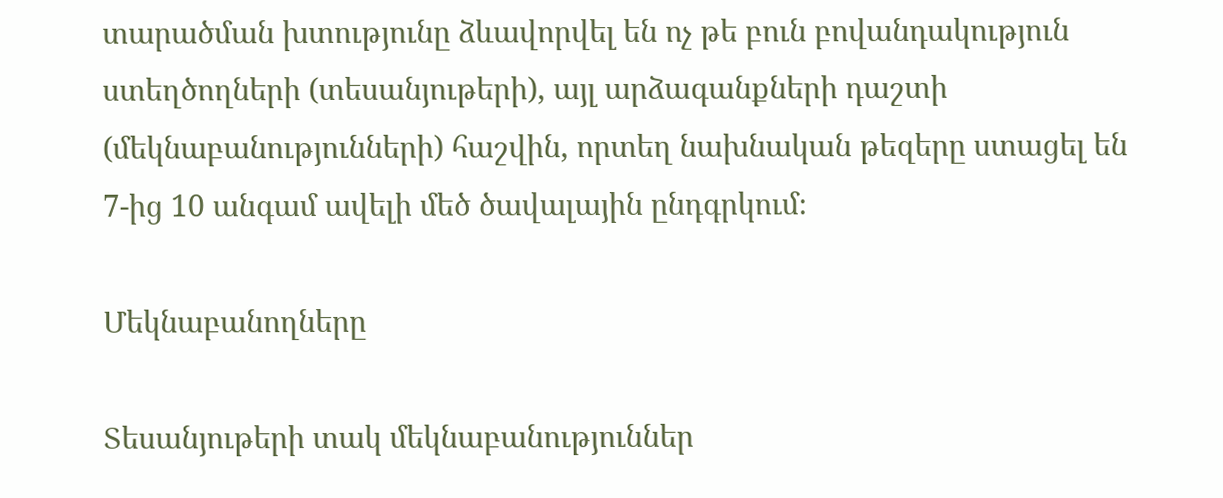տարածման խտությունը ձևավորվել են ոչ թե բուն բովանդակություն ստեղծողների (տեսանյութերի), այլ արձագանքների դաշտի (մեկնաբանությունների) հաշվին, որտեղ նախնական թեզերը ստացել են 7-ից 10 անգամ ավելի մեծ ծավալային ընդգրկում։

Մեկնաբանողները

Տեսանյութերի տակ մեկնաբանություններ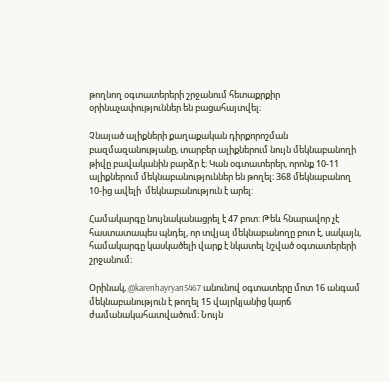թողնող օգտատերերի շրջանում հետաքրքիր օրինաչափություններ են բացահայտվել։

Չնայած ալիքների քաղաքական դիրքորոշման բազմազանությանը, տարբեր ալիքներում նույն մեկնաբանողի թիվը բավականին բարձր է։ Կան օգտատերեր, որոնք 10-11 ալիքներում մեկնաբանություններ են թողել։ 368 մեկնաբանող 10-ից ավելի  մեկնաբանություն է արել:

Համակարգը նույնականացրել է 47 բոտ: Թեև հնարավոր չէ հաստատապես պնդել, որ տվյալ մեկնաբանողը բոտ է, սակայն, համակարգը կասկածելի վարք է նկատել նշված օգտատերերի շրջանում։

Օրինակ, @karenhayryan5467 անունով օգտատերը մոտ 16 անգամ մեկնաբանություն է թողել 15 վայրկյանից կարճ ժամանակահատվածում։ Նույն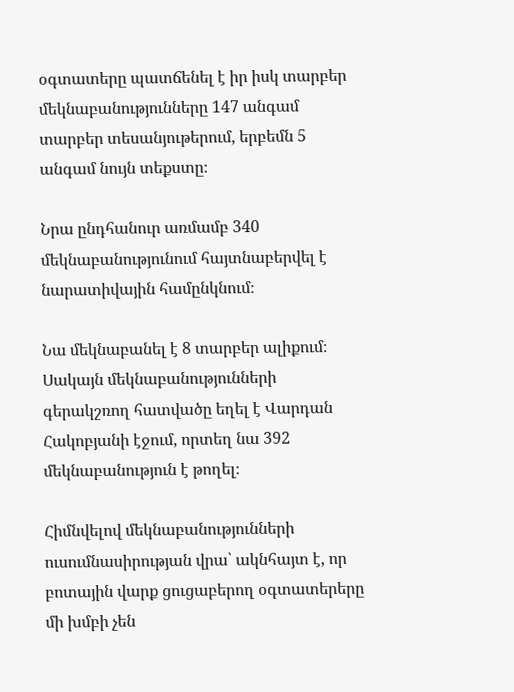օգտատերը պատճենել է իր իսկ տարբեր մեկնաբանությունները 147 անգամ տարբեր տեսանյութերում, երբեմն 5 անգամ նույն տեքստը։

Նրա ընդհանուր առմամբ 340 մեկնաբանությունում հայտնաբերվել է նարատիվային համընկնում։

Նա մեկնաբանել է 8 տարբեր ալիքում։ Սակայն մեկնաբանությունների գերակշռող հատվածը եղել է Վարդան Հակոբյանի էջում, որտեղ նա 392 մեկնաբանություն է թողել։

Հիմնվելով մեկնաբանությունների ուսումնասիրության վրա՝ ակնհայտ է, որ բոտային վարք ցուցաբերող օգտատերերը մի խմբի չեն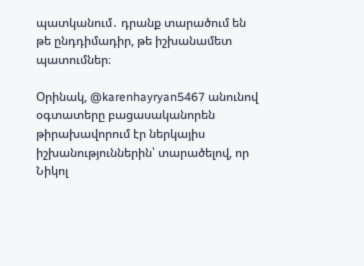պատկանում․ դրանք տարածում են թե ընդդիմադիր, թե իշխանամետ պատումներ։

Օրինակ, @karenhayryan5467 անունով օգտատերը բացասականորեն թիրախավորում էր ներկայիս իշխանություններին՝ տարածելով, որ Նիկոլ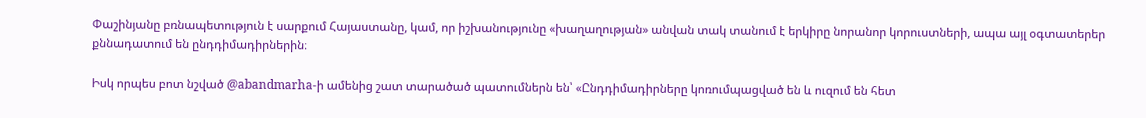Փաշինյանը բռնապետություն է սարքում Հայաստանը, կամ, որ իշխանությունը «խաղաղության» անվան տակ տանում է երկիրը նորանոր կորուստների, ապա այլ օգտատերեր քննադատում են ընդդիմադիրներին։

Իսկ որպես բոտ նշված @abandmarha-ի ամենից շատ տարածած պատումներն են՝ «Ընդդիմադիրները կոռումպացված են և ուզում են հետ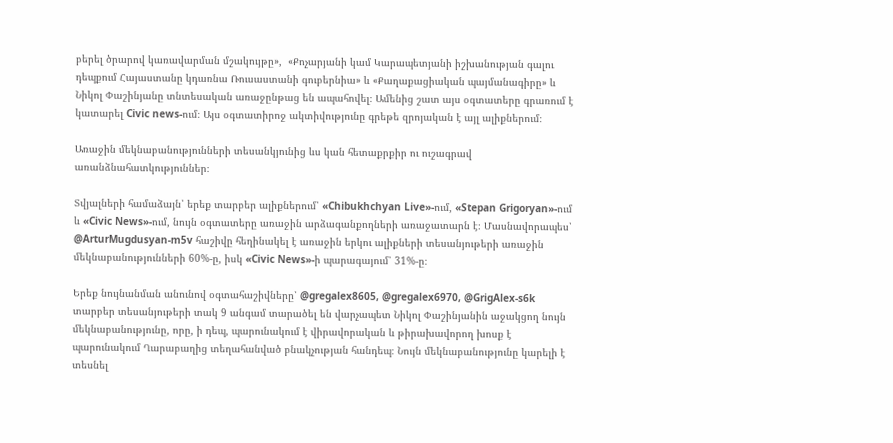բերել ծրարով կառավարման մշակույթը»,  «Քոչարյանի կամ Կարապետյանի իշխանության գալու դեպքում Հայաստանը կդառնա Ռուսաստանի գուբերնիա» և «Քաղաքացիական պայմանագիրը» և Նիկոլ Փաշինյանը տնտեսական առաջընթաց են ապահովել։ Ամենից շատ այս օգտատերը գրառում է կատարել Civic news-ում։ Այս օգտատիրոջ ակտիվությունը գրեթե զրոյական է այլ ալիքներում։

Առաջին մեկնաբանությունների տեսանկյունից ևս կան հետաքրքիր ու ուշագրավ առանձնահատկություններ։

Տվյալների համաձայն՝ երեք տարբեր ալիքներում՝ «Chibukhchyan Live»-ում, «Stepan Grigoryan»-ում և «Civic News»-ում, նույն օգտատերը առաջին արձագանքողների առաջատարն է։ Մասնավորապես՝ @ArturMugdusyan-m5v հաշիվը հեղինակել է առաջին երկու ալիքների տեսանյութերի առաջին մեկնաբանությունների 60%-ը, իսկ «Civic News»-ի պարագայում՝ 31%-ը։

Երեք նույնանման անունով օգտահաշիվները՝ @gregalex8605, @gregalex6970, @GrigAlex-s6k տարբեր տեսանյութերի տակ 9 անգամ տարածել են վարչապետ Նիկոլ Փաշինյանին աջակցող նույն մեկնաբանությունը, որը, ի դեպ, պարունակում է վիրավորական և թիրախավորող խոսք է պարունակում Ղարաբաղից տեղահանված բնակչության հանդեպ։ Նույն մեկնաբանությունը կարելի է տեսնել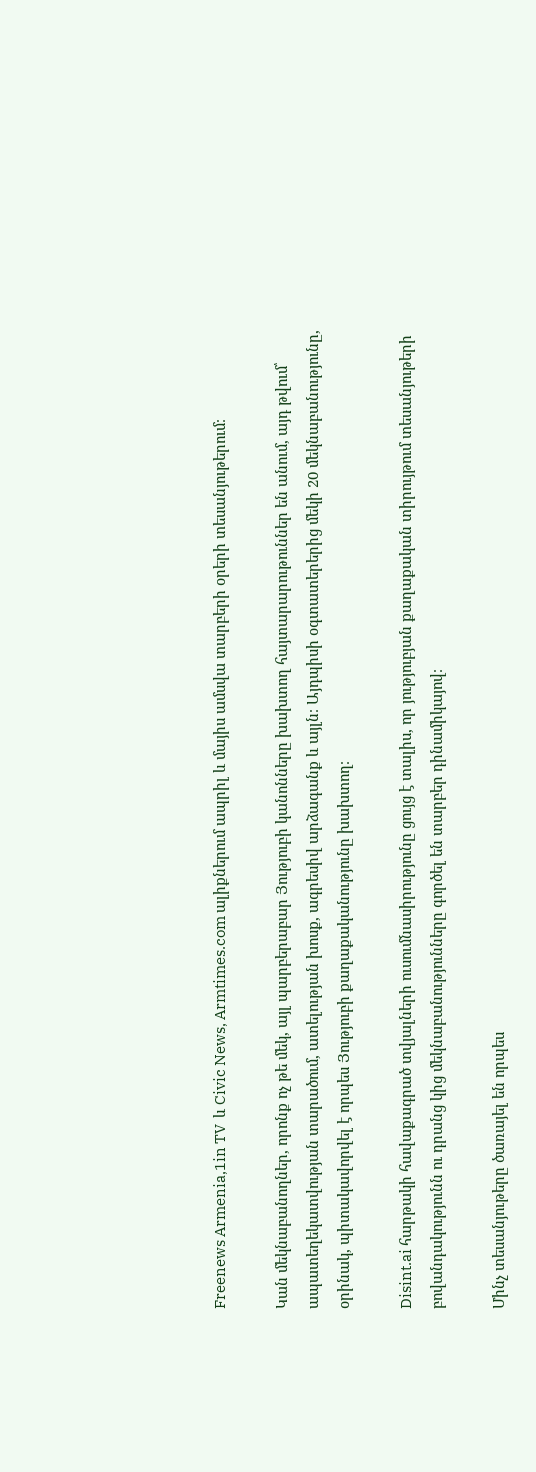Freenews Armenia,1in TV  և Civic News, Armtimes.com ալիքներում ապրիլ և մայիս ամսվա տարբերի օրերի տեսանյութերում։

Կան մեկնաբանողներ, որոնք ոչ թե մեկ, այլ պարբերաբար Յություբի կանոնները խախտող հայտարարութուններ են անում, այդ թվում՝ ապատեղեկատվության տարածում, ատելության խոսք, ագրեսիվ արձագանք և այլն։ Այդպիսի օգտատերերից մեկի 20 մեկնաբանությունը, օրինակ, պիտակավորվել է որպես Յություբի քաղաքականությունը խախտող։

Disint.ai հարթակի հավաքագրած տվյալների ուսումնասիրությունը ցույց է տալիս, որ յություբյան քաղաքական տիրույթում տեսանյութերի բովանդակությունն ու դրանց կից մեկնաբանությունները գործել են տարբեր դինամիկայով։

Մինչ տեսանյութերը ծառայել են որպես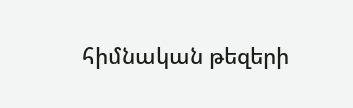հիմնական թեզերի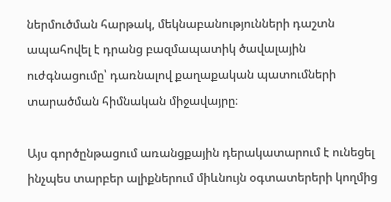ներմուծման հարթակ, մեկնաբանությունների դաշտն ապահովել է դրանց բազմապատիկ ծավալային ուժգնացումը՝ դառնալով քաղաքական պատումների տարածման հիմնական միջավայրը։

Այս գործընթացում առանցքային դերակատարում է ունեցել ինչպես տարբեր ալիքներում միևնույն օգտատերերի կողմից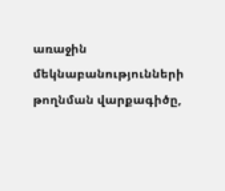առաջին մեկնաբանությունների թողնման վարքագիծը,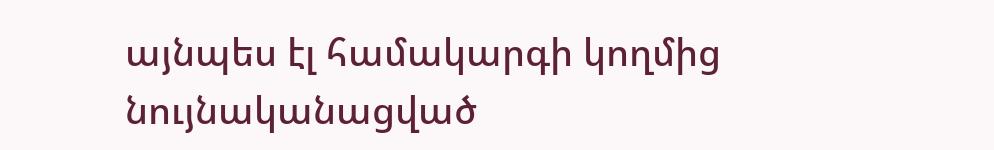այնպես էլ համակարգի կողմից նույնականացված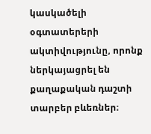կասկածելի օգտատերերի ակտիվությունը, որոնք ներկայացրել են քաղաքական դաշտի տարբեր բևեռներ։